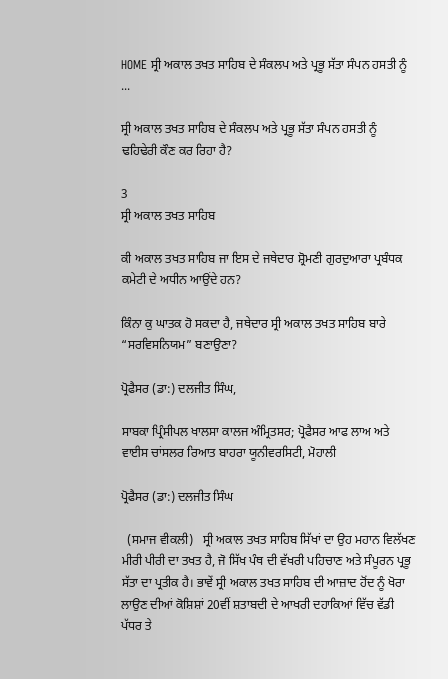HOME ਸ੍ਰੀ ਅਕਾਲ ਤਖਤ ਸਾਹਿਬ ਦੇ ਸੰਕਲਪ ਅਤੇ ਪ੍ਰਭੂ ਸੱਤਾ ਸੰਪਨ ਹਸਤੀ ਨੂੰ ...

ਸ੍ਰੀ ਅਕਾਲ ਤਖਤ ਸਾਹਿਬ ਦੇ ਸੰਕਲਪ ਅਤੇ ਪ੍ਰਭੂ ਸੱਤਾ ਸੰਪਨ ਹਸਤੀ ਨੂੰ  ਢਹਿਢੇਰੀ ਕੌਣ ਕਰ ਰਿਹਾ ਹੈ?

3
ਸ੍ਰੀ ਅਕਾਲ ਤਖਤ ਸਾਹਿਬ

ਕੀ ਅਕਾਲ ਤਖਤ ਸਾਹਿਬ ਜਾ ਇਸ ਦੇ ਜਥੇਦਾਰ ਸ਼੍ਰੋਮਣੀ ਗੁਰਦੁਆਰਾ ਪ੍ਰਬੰਧਕ ਕਮੇਟੀ ਦੇ ਅਧੀਨ ਆਉਂਦੇ ਹਨ?

ਕਿੰਨਾ ਕੁ ਘਾਤਕ ਹੋ ਸਕਦਾ ਹੈ, ਜਥੇਦਾਰ ਸ੍ਰੀ ਅਕਾਲ ਤਖਤ ਸਾਹਿਬ ਬਾਰੇ “ਸਰਵਿਸਨਿਯਮ” ਬਣਾਉਣਾ?

ਪ੍ਰੋਫੈਸਰ (ਡਾ:) ਦਲਜੀਤ ਸਿੰਘ,

ਸਾਬਕਾ ਪ੍ਰਿੰਸੀਪਲ ਖਾਲਸਾ ਕਾਲਜ ਅੰਮ੍ਰਿਤਸਰ; ਪ੍ਰੋਫੈਸਰ ਆਫ ਲਾਅ ਅਤੇ ਵਾਈਸ ਚਾਂਸਲਰ ਰਿਆਤ ਬਾਹਰਾ ਯੂਨੀਵਰਸਿਟੀ, ਮੋਹਾਲੀ

ਪ੍ਰੋਫੈਸਰ (ਡਾ:) ਦਲਜੀਤ ਸਿੰਘ

  (ਸਮਾਜ ਵੀਕਲੀ)   ਸ੍ਰੀ ਅਕਾਲ ਤਖਤ ਸਾਹਿਬ ਸਿੱਖਾਂ ਦਾ ਉਹ ਮਹਾਨ ਵਿਲੱਖਣ ਮੀਰੀ ਪੀਰੀ ਦਾ ਤਖਤ ਹੈ, ਜੋ ਸਿੱਖ ਪੰਥ ਦੀ ਵੱਖਰੀ ਪਹਿਚਾਣ ਅਤੇ ਸੰਪੂਰਨ ਪ੍ਰਭੂ ਸੱਤਾ ਦਾ ਪ੍ਰਤੀਕ ਹੈ। ਭਾਵੇਂ ਸ੍ਰੀ ਅਕਾਲ ਤਖਤ ਸਾਹਿਬ ਦੀ ਆਜ਼ਾਦ ਹੋਂਦ ਨੂੰ ਖੋਰਾ ਲਾਉਣ ਦੀਆਂ ਕੋਸ਼ਿਸ਼ਾਂ 20ਵੀਂ ਸ਼ਤਾਬਦੀ ਦੇ ਆਖਰੀ ਦਹਾਕਿਆਂ ਵਿੱਚ ਵੱਡੀ ਪੱਧਰ ਤੇ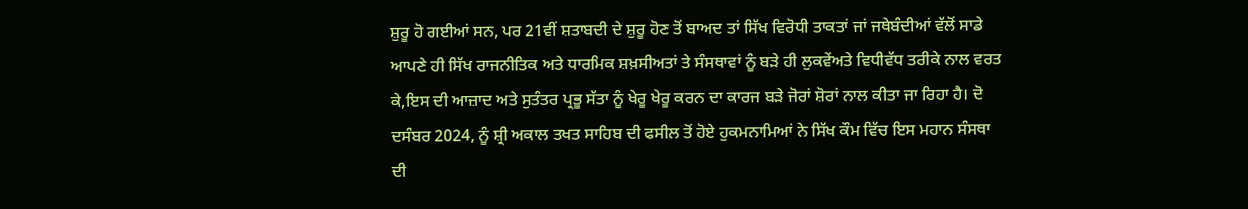ਸ਼ੁਰੂ ਹੋ ਗਈਆਂ ਸਨ, ਪਰ 21ਵੀਂ ਸ਼ਤਾਬਦੀ ਦੇ ਸ਼ੁਰੂ ਹੋਣ ਤੋਂ ਬਾਅਦ ਤਾਂ ਸਿੱਖ ਵਿਰੋਧੀ ਤਾਕਤਾਂ ਜਾਂ ਜਥੇਬੰਦੀਆਂ ਵੱਲੋਂ ਸਾਡੇ ਆਪਣੇ ਹੀ ਸਿੱਖ ਰਾਜਨੀਤਿਕ ਅਤੇ ਧਾਰਮਿਕ ਸ਼ਖ਼ਸੀਅਤਾਂ ਤੇ ਸੰਸਥਾਵਾਂ ਨੂੰ ਬੜੇ ਹੀ ਲੁਕਵੇਂਅਤੇ ਵਿਧੀਵੱਧ ਤਰੀਕੇ ਨਾਲ ਵਰਤ ਕੇ,ਇਸ ਦੀ ਆਜ਼ਾਦ ਅਤੇ ਸੁਤੰਤਰ ਪ੍ਰਭੂ ਸੱਤਾ ਨੂੰ ਖੇਰੂ ਖੇਰੂ ਕਰਨ ਦਾ ਕਾਰਜ ਬੜੇ ਜੋਰਾਂ ਸ਼ੋਰਾਂ ਨਾਲ ਕੀਤਾ ਜਾ ਰਿਹਾ ਹੈ। ਦੋ ਦਸੰਬਰ 2024, ਨੂੰ ਸ਼੍ਰੀ ਅਕਾਲ ਤਖਤ ਸਾਹਿਬ ਦੀ ਫਸੀਲ ਤੋਂ ਹੋਏ ਹੁਕਮਨਾਮਿਆਂ ਨੇ ਸਿੱਖ ਕੌਮ ਵਿੱਚ ਇਸ ਮਹਾਨ ਸੰਸਥਾ ਦੀ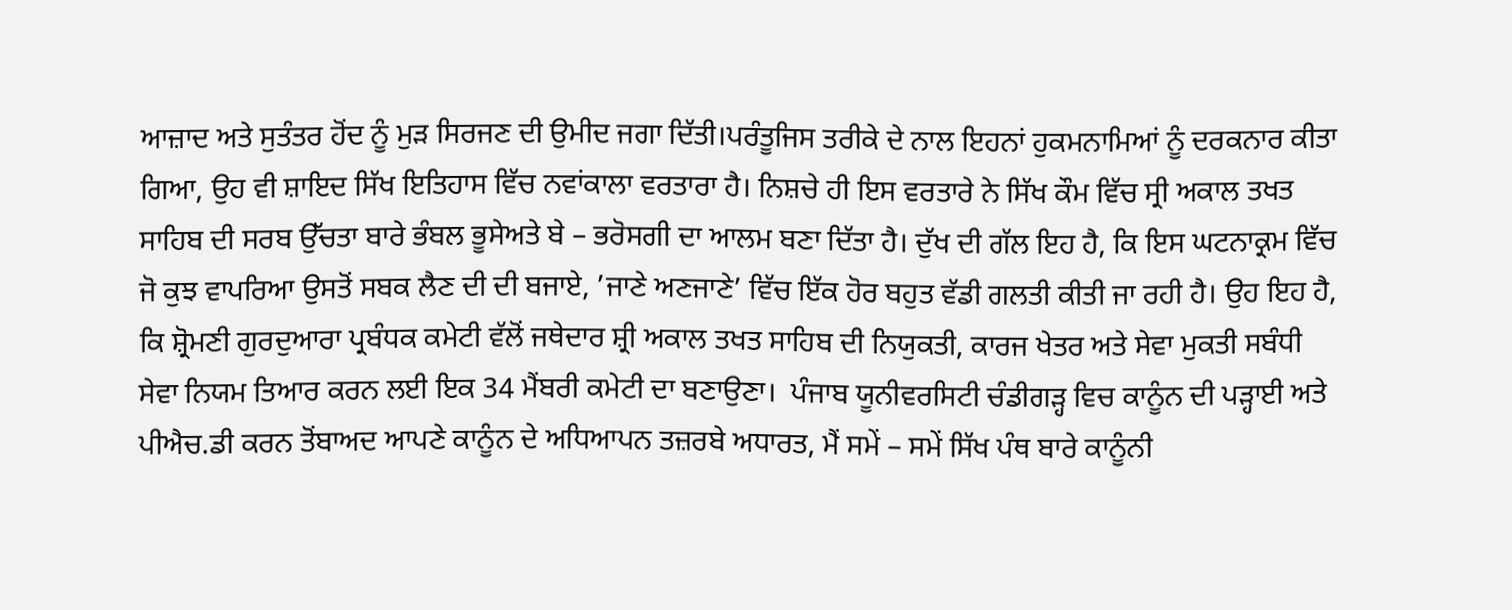ਆਜ਼ਾਦ ਅਤੇ ਸੁਤੰਤਰ ਹੋਂਦ ਨੂੰ ਮੁੜ ਸਿਰਜਣ ਦੀ ਉਮੀਦ ਜਗਾ ਦਿੱਤੀ।ਪਰੰਤੂਜਿਸ ਤਰੀਕੇ ਦੇ ਨਾਲ ਇਹਨਾਂ ਹੁਕਮਨਾਮਿਆਂ ਨੂੰ ਦਰਕਨਾਰ ਕੀਤਾ ਗਿਆ, ਉਹ ਵੀ ਸ਼ਾਇਦ ਸਿੱਖ ਇਤਿਹਾਸ ਵਿੱਚ ਨਵਾਂਕਾਲਾ ਵਰਤਾਰਾ ਹੈ। ਨਿਸ਼ਚੇ ਹੀ ਇਸ ਵਰਤਾਰੇ ਨੇ ਸਿੱਖ ਕੌਮ ਵਿੱਚ ਸ੍ਰੀ ਅਕਾਲ ਤਖਤ ਸਾਹਿਬ ਦੀ ਸਰਬ ਉੱਚਤਾ ਬਾਰੇ ਭੰਬਲ ਭੂਸੇਅਤੇ ਬੇ – ਭਰੋਸਗੀ ਦਾ ਆਲਮ ਬਣਾ ਦਿੱਤਾ ਹੈ। ਦੁੱਖ ਦੀ ਗੱਲ ਇਹ ਹੈ, ਕਿ ਇਸ ਘਟਨਾਕ੍ਰਮ ਵਿੱਚ ਜੋ ਕੁਝ ਵਾਪਰਿਆ ਉਸਤੋਂ ਸਬਕ ਲੈਣ ਦੀ ਦੀ ਬਜਾਏ, ’ਜਾਣੇ ਅਣਜਾਣੇ’ ਵਿੱਚ ਇੱਕ ਹੋਰ ਬਹੁਤ ਵੱਡੀ ਗਲਤੀ ਕੀਤੀ ਜਾ ਰਹੀ ਹੈ। ਉਹ ਇਹ ਹੈ, ਕਿ ਸ਼੍ਰੋਮਣੀ ਗੁਰਦੁਆਰਾ ਪ੍ਰਬੰਧਕ ਕਮੇਟੀ ਵੱਲੋਂ ਜਥੇਦਾਰ ਸ਼੍ਰੀ ਅਕਾਲ ਤਖਤ ਸਾਹਿਬ ਦੀ ਨਿਯੁਕਤੀ, ਕਾਰਜ ਖੇਤਰ ਅਤੇ ਸੇਵਾ ਮੁਕਤੀ ਸਬੰਧੀ ਸੇਵਾ ਨਿਯਮ ਤਿਆਰ ਕਰਨ ਲਈ ਇਕ 34 ਮੈਂਬਰੀ ਕਮੇਟੀ ਦਾ ਬਣਾਉਣਾ।  ਪੰਜਾਬ ਯੂਨੀਵਰਸਿਟੀ ਚੰਡੀਗੜ੍ਹ ਵਿਚ ਕਾਨੂੰਨ ਦੀ ਪੜ੍ਹਾਈ ਅਤੇ ਪੀਐਚ.ਡੀ ਕਰਨ ਤੋਂਬਾਅਦ ਆਪਣੇ ਕਾਨੂੰਨ ਦੇ ਅਧਿਆਪਨ ਤਜ਼ਰਬੇ ਅਧਾਰਤ, ਮੈਂ ਸਮੇਂ – ਸਮੇਂ ਸਿੱਖ ਪੰਥ ਬਾਰੇ ਕਾਨੂੰਨੀ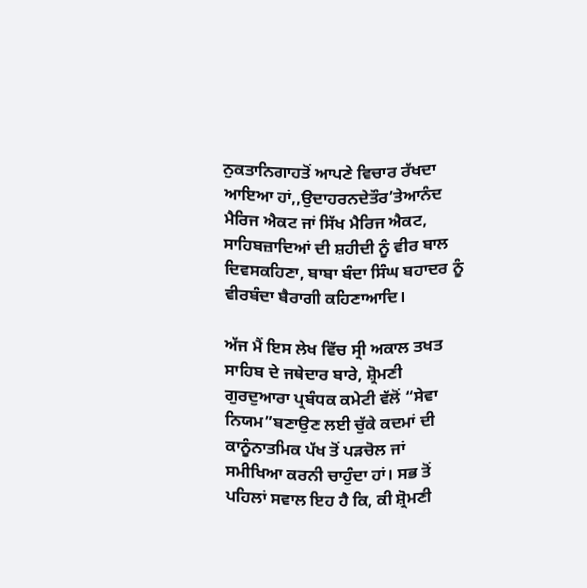ਨੁਕਤਾਨਿਗਾਹਤੋਂ ਆਪਣੇ ਵਿਚਾਰ ਰੱਖਦਾ ਆਇਆ ਹਾਂ,,ਉਦਾਹਰਨਦੇਤੌਰ’ਤੇਆਨੰਦ ਮੈਰਿਜ ਐਕਟ ਜਾਂ ਸਿੱਖ ਮੈਰਿਜ ਐਕਟ, ਸਾਹਿਬਜ਼ਾਦਿਆਂ ਦੀ ਸ਼ਹੀਦੀ ਨੂੰ ਵੀਰ ਬਾਲ ਦਿਵਸਕਹਿਣਾ, ਬਾਬਾ ਬੰਦਾ ਸਿੰਘ ਬਹਾਦਰ ਨੂੰ ਵੀਰਬੰਦਾ ਬੈਰਾਗੀ ਕਹਿਣਾਆਦਿ।

ਅੱਜ ਮੈਂ ਇਸ ਲੇਖ ਵਿੱਚ ਸ੍ਰੀ ਅਕਾਲ ਤਖਤ ਸਾਹਿਬ ਦੇ ਜਥੇਦਾਰ ਬਾਰੇ, ਸ਼੍ਰੋਮਣੀ ਗੁਰਦੁਆਰਾ ਪ੍ਰਬੰਧਕ ਕਮੇਟੀ ਵੱਲੋਂ “ਸੇਵਾ ਨਿਯਮ”ਬਣਾਉਣ ਲਈ ਚੁੱਕੇ ਕਦਮਾਂ ਦੀ ਕਾਨੂੰਨਾਤਮਿਕ ਪੱਖ ਤੋਂ ਪੜਚੋਲ ਜਾਂ ਸਮੀਖਿਆ ਕਰਨੀ ਚਾਹੁੰਦਾ ਹਾਂ। ਸਭ ਤੋਂ ਪਹਿਲਾਂ ਸਵਾਲ ਇਹ ਹੈ ਕਿ, ਕੀ ਸ਼੍ਰੋਮਣੀ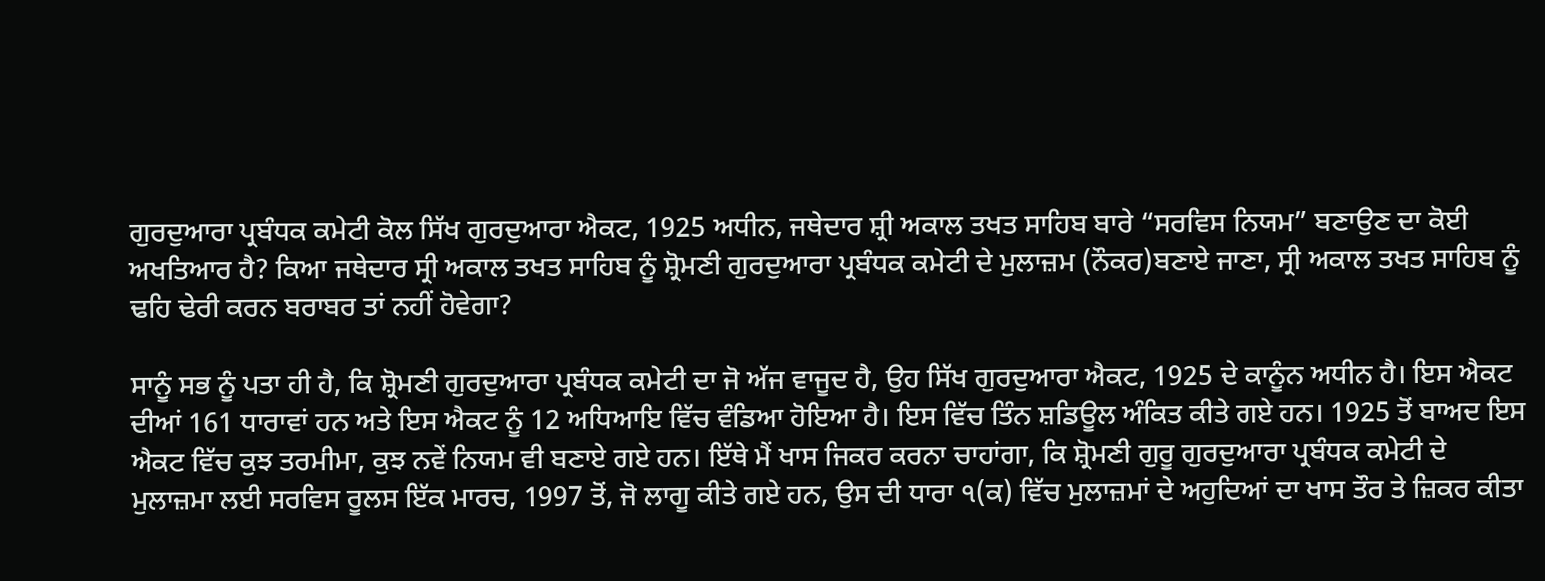ਗੁਰਦੁਆਰਾ ਪ੍ਰਬੰਧਕ ਕਮੇਟੀ ਕੋਲ ਸਿੱਖ ਗੁਰਦੁਆਰਾ ਐਕਟ, 1925 ਅਧੀਨ, ਜਥੇਦਾਰ ਸ਼੍ਰੀ ਅਕਾਲ ਤਖਤ ਸਾਹਿਬ ਬਾਰੇ “ਸਰਵਿਸ ਨਿਯਮ” ਬਣਾਉਣ ਦਾ ਕੋਈ ਅਖਤਿਆਰ ਹੈ? ਕਿਆ ਜਥੇਦਾਰ ਸ੍ਰੀ ਅਕਾਲ ਤਖਤ ਸਾਹਿਬ ਨੂੰ ਸ਼੍ਰੋਮਣੀ ਗੁਰਦੁਆਰਾ ਪ੍ਰਬੰਧਕ ਕਮੇਟੀ ਦੇ ਮੁਲਾਜ਼ਮ (ਨੌਕਰ)ਬਣਾਏ ਜਾਣਾ, ਸ੍ਰੀ ਅਕਾਲ ਤਖਤ ਸਾਹਿਬ ਨੂੰ ਢਹਿ ਢੇਰੀ ਕਰਨ ਬਰਾਬਰ ਤਾਂ ਨਹੀਂ ਹੋਵੇਗਾ?

ਸਾਨੂੰ ਸਭ ਨੂੰ ਪਤਾ ਹੀ ਹੈ, ਕਿ ਸ਼੍ਰੋਮਣੀ ਗੁਰਦੁਆਰਾ ਪ੍ਰਬੰਧਕ ਕਮੇਟੀ ਦਾ ਜੋ ਅੱਜ ਵਾਜੂਦ ਹੈ, ਉਹ ਸਿੱਖ ਗੁਰਦੁਆਰਾ ਐਕਟ, 1925 ਦੇ ਕਾਨੂੰਨ ਅਧੀਨ ਹੈ। ਇਸ ਐਕਟ ਦੀਆਂ 161 ਧਾਰਾਵਾਂ ਹਨ ਅਤੇ ਇਸ ਐਕਟ ਨੂੰ 12 ਅਧਿਆਇ ਵਿੱਚ ਵੰਡਿਆ ਹੋਇਆ ਹੈ। ਇਸ ਵਿੱਚ ਤਿੰਨ ਸ਼ਡਿਊਲ ਅੰਕਿਤ ਕੀਤੇ ਗਏ ਹਨ। 1925 ਤੋਂ ਬਾਅਦ ਇਸ ਐਕਟ ਵਿੱਚ ਕੁਝ ਤਰਮੀਮਾ, ਕੁਝ ਨਵੇਂ ਨਿਯਮ ਵੀ ਬਣਾਏ ਗਏ ਹਨ। ਇੱਥੇ ਮੈਂ ਖਾਸ ਜਿਕਰ ਕਰਨਾ ਚਾਹਾਂਗਾ, ਕਿ ਸ਼੍ਰੋਮਣੀ ਗੁਰੂ ਗੁਰਦੁਆਰਾ ਪ੍ਰਬੰਧਕ ਕਮੇਟੀ ਦੇ ਮੁਲਾਜ਼ਮਾ ਲਈ ਸਰਵਿਸ ਰੂਲਸ ਇੱਕ ਮਾਰਚ, 1997 ਤੋਂ, ਜੋ ਲਾਗੂ ਕੀਤੇ ਗਏ ਹਨ, ਉਸ ਦੀ ਧਾਰਾ ੧(ਕ) ਵਿੱਚ ਮੁਲਾਜ਼ਮਾਂ ਦੇ ਅਹੁਦਿਆਂ ਦਾ ਖਾਸ ਤੌਰ ਤੇ ਜ਼ਿਕਰ ਕੀਤਾ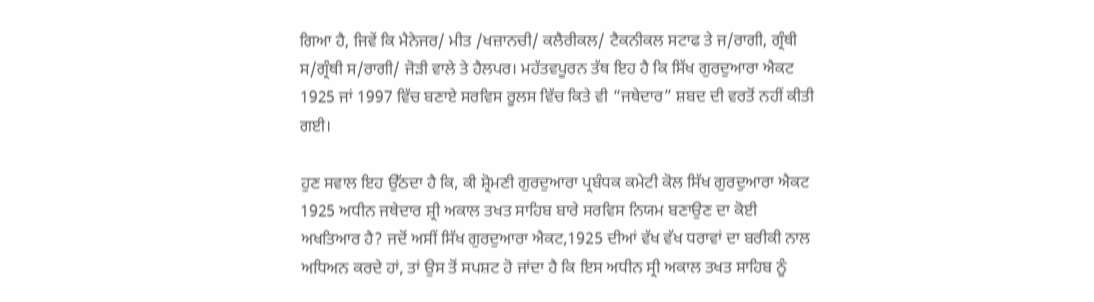ਗਿਆ ਹੈ, ਜਿਵੇਂ ਕਿ ਮੈਨੇਜਰ/ ਮੀਤ /ਖਜ਼ਾਨਚੀ/ ਕਲੈਰੀਕਲ/ ਟੈਕਨੀਕਲ ਸਟਾਫ ਤੇ ਜ/ਰਾਗੀ, ਗ੍ਰੰਥੀ ਸ/ਗ੍ਰੰਥੀ ਸ/ਰਾਗੀ/ ਜੋੜੀ ਵਾਲੇ ਤੇ ਹੈਲਪਰ। ਮਹੱਤਵਪੂਰਨ ਤੱਥ ਇਹ ਹੈ ਕਿ ਸਿੱਖ ਗੁਰਦੁਆਰਾ ਐਕਟ 1925 ਜਾਂ 1997 ਵਿੱਚ ਬਣਾਏ ਸਰਵਿਸ ਰੂਲਸ ਵਿੱਚ ਕਿਤੇ ਵੀ “ਜਥੇਦਾਰ” ਸ਼ਬਦ ਦੀ ਵਰਤੋਂ ਨਹੀਂ ਕੀਤੀ ਗਈ।

ਹੁਣ ਸਵਾਲ ਇਹ ਉੱਠਦਾ ਹੈ ਕਿ, ਕੀ ਸ਼੍ਰੋਮਣੀ ਗੁਰਦੁਆਰਾ ਪ੍ਰਬੰਧਕ ਕਮੇਟੀ ਕੋਲ ਸਿੱਖ ਗੁਰਦੁਆਰਾ ਐਕਟ 1925 ਅਧੀਨ ਜਥੇਦਾਰ ਸ਼੍ਰੀ ਅਕਾਲ ਤਖਤ ਸਾਹਿਬ ਬਾਰੇ ਸਰਵਿਸ ਨਿਯਮ ਬਣਾਉਣ ਦਾ ਕੋਈ ਅਖਤਿਆਰ ਹੈ? ਜਦੋਂ ਅਸੀਂ ਸਿੱਖ ਗੁਰਦੁਆਰਾ ਐਕਟ,1925 ਦੀਆਂ ਵੱਖ ਵੱਖ ਧਰਾਵਾਂ ਦਾ ਬਰੀਕੀ ਨਾਲ ਅਧਿਅਨ ਕਰਦੇ ਹਾਂ, ਤਾਂ ਉਸ ਤੋਂ ਸਪਸ਼ਟ ਹੋ ਜਾਂਦਾ ਹੈ ਕਿ ਇਸ ਅਧੀਨ ਸ੍ਰੀ ਅਕਾਲ ਤਖਤ ਸਾਹਿਬ ਨੂੰ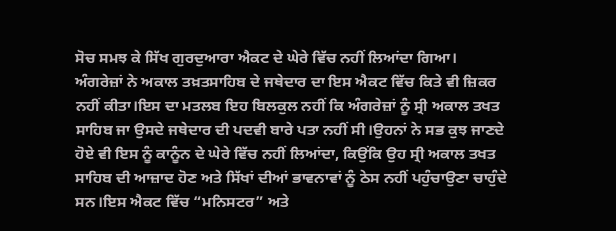ਸੋਚ ਸਮਝ ਕੇ ਸਿੱਖ ਗੁਰਦੁਆਰਾ ਐਕਟ ਦੇ ਘੇਰੇ ਵਿੱਚ ਨਹੀਂ ਲਿਆਂਦਾ ਗਿਆ। ਅੰਗਰੇਜ਼ਾਂ ਨੇ ਅਕਾਲ ਤਖ਼ਤਸਾਹਿਬ ਦੇ ਜਥੇਦਾਰ ਦਾ ਇਸ ਐਕਟ ਵਿੱਚ ਕਿਤੇ ਵੀ ਜ਼ਿਕਰ ਨਹੀਂ ਕੀਤਾ।ਇਸ ਦਾ ਮਤਲਬ ਇਹ ਬਿਲਕੁਲ ਨਹੀਂ ਕਿ ਅੰਗਰੇਜ਼ਾਂ ਨੂੰ ਸ੍ਰੀ ਅਕਾਲ ਤਖਤ ਸਾਹਿਬ ਜਾ ਉਸਦੇ ਜਥੇਦਾਰ ਦੀ ਪਦਵੀ ਬਾਰੇ ਪਤਾ ਨਹੀਂ ਸੀ।ਉਹਨਾਂ ਨੇ ਸਭ ਕੁਝ ਜਾਣਦੇ ਹੋਏ ਵੀ ਇਸ ਨੂੰ ਕਾਨੂੰਨ ਦੇ ਘੇਰੇ ਵਿੱਚ ਨਹੀਂ ਲਿਆਂਦਾ, ਕਿਉਂਕਿ ਉਹ ਸ੍ਰੀ ਅਕਾਲ ਤਖਤ ਸਾਹਿਬ ਦੀ ਆਜ਼ਾਦ ਹੋਣ ਅਤੇ ਸਿੱਖਾਂ ਦੀਆਂ ਭਾਵਨਾਵਾਂ ਨੂੰ ਠੇਸ ਨਹੀਂ ਪਹੁੰਚਾਉਣਾ ਚਾਹੁੰਦੇ ਸਨ।ਇਸ ਐਕਟ ਵਿੱਚ “ਮਨਿਸਟਰ” ਅਤੇ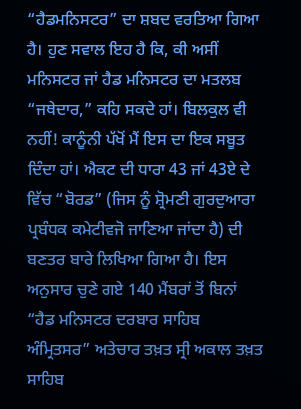“ਹੈਡਮਨਿਸਟਰ” ਦਾ ਸ਼ਬਦ ਵਰਤਿਆ ਗਿਆ ਹੈ। ਹੁਣ ਸਵਾਲ ਇਹ ਹੈ ਕਿ, ਕੀ ਅਸੀਂ ਮਨਿਸਟਰ ਜਾਂ ਹੈਡ ਮਨਿਸਟਰ ਦਾ ਮਤਲਬ “ਜਥੇਦਾਰ,” ਕਹਿ ਸਕਦੇ ਹਾਂ। ਬਿਲਕੁਲ ਵੀ ਨਹੀਂ! ਕਾਨੂੰਨੀ ਪੱਖੋਂ ਮੈਂ ਇਸ ਦਾ ਇਕ ਸਬੂਤ ਦਿੰਦਾ ਹਾਂ। ਐਕਟ ਦੀ ਧਾਰਾ 43 ਜਾਂ 43ਏ ਦੇ ਵਿੱਚ “ਬੋਰਡ” (ਜਿਸ ਨੂੰ ਸ਼੍ਰੋਮਣੀ ਗੁਰਦੁਆਰਾ ਪ੍ਰਬੰਧਕ ਕਮੇਟੀਵਜੋ ਜਾਣਿਆ ਜਾਂਦਾ ਹੈ) ਦੀ ਬਣਤਰ ਬਾਰੇ ਲਿਖਿਆ ਗਿਆ ਹੈ। ਇਸ ਅਨੁਸਾਰ ਚੁਣੇ ਗਏ 140 ਮੈਂਬਰਾਂ ਤੋਂ ਬਿਨਾਂ “ਹੈਡ ਮਨਿਸਟਰ ਦਰਬਾਰ ਸਾਹਿਬ ਅੰਮ੍ਰਿਤਸਰ” ਅਤੇਚਾਰ ਤਖ਼ਤ ਸ੍ਰੀ ਅਕਾਲ ਤਖ਼ਤ ਸਾਹਿਬ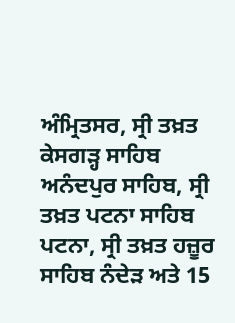ਅੰਮ੍ਰਿਤਸਰ, ਸ੍ਰੀ ਤਖ਼ਤ ਕੇਸਗੜ੍ਹ ਸਾਹਿਬ ਅਨੰਦਪੁਰ ਸਾਹਿਬ, ਸ੍ਰੀ ਤਖ਼ਤ ਪਟਨਾ ਸਾਹਿਬ ਪਟਨਾ, ਸ੍ਰੀ ਤਖ਼ਤ ਹਜ਼ੂਰ ਸਾਹਿਬ ਨੰਦੇੜ ਅਤੇ 15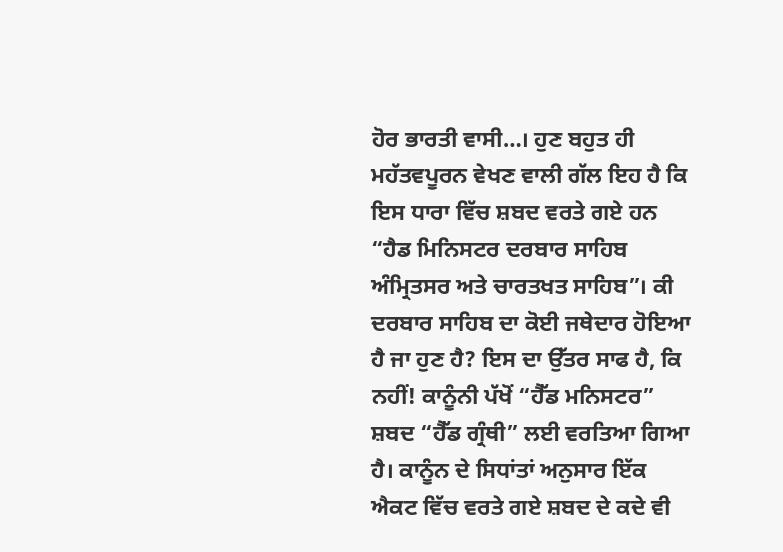ਹੋਰ ਭਾਰਤੀ ਵਾਸੀ…। ਹੁਣ ਬਹੁਤ ਹੀ ਮਹੱਤਵਪੂਰਨ ਵੇਖਣ ਵਾਲੀ ਗੱਲ ਇਹ ਹੈ ਕਿ ਇਸ ਧਾਰਾ ਵਿੱਚ ਸ਼ਬਦ ਵਰਤੇ ਗਏ ਹਨ “ਹੈਡ ਮਿਨਿਸਟਰ ਦਰਬਾਰ ਸਾਹਿਬ ਅੰਮ੍ਰਿਤਸਰ ਅਤੇ ਚਾਰਤਖਤ ਸਾਹਿਬ”। ਕੀ ਦਰਬਾਰ ਸਾਹਿਬ ਦਾ ਕੋਈ ਜਥੇਦਾਰ ਹੋਇਆ ਹੈ ਜਾ ਹੁਣ ਹੈ? ਇਸ ਦਾ ਉੱਤਰ ਸਾਫ ਹੈ, ਕਿ ਨਹੀਂ! ਕਾਨੂੰਨੀ ਪੱਖੋਂ “ਹੈੱਡ ਮਨਿਸਟਰ” ਸ਼ਬਦ “ਹੈੱਡ ਗ੍ਰੰਥੀ” ਲਈ ਵਰਤਿਆ ਗਿਆ ਹੈ। ਕਾਨੂੰਨ ਦੇ ਸਿਧਾਂਤਾਂ ਅਨੁਸਾਰ ਇੱਕ ਐਕਟ ਵਿੱਚ ਵਰਤੇ ਗਏ ਸ਼ਬਦ ਦੇ ਕਦੇ ਵੀ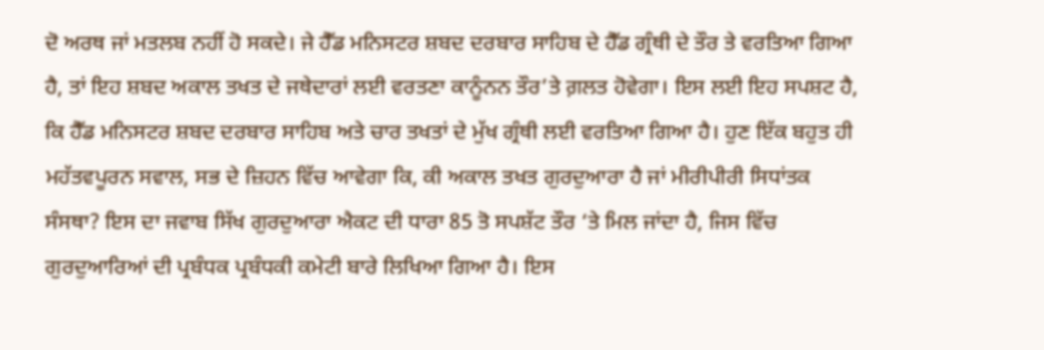ਦੋ ਅਰਥ ਜਾਂ ਮਤਲਬ ਨਹੀਂ ਹੋ ਸਕਦੇ। ਜੇ ਹੈੱਡ ਮਨਿਸਟਰ ਸ਼ਬਦ ਦਰਬਾਰ ਸਾਹਿਬ ਦੇ ਹੈੱਡ ਗ੍ਰੰਥੀ ਦੇ ਤੌਰ ਤੇ ਵਰਤਿਆ ਗਿਆ ਹੈ, ਤਾਂ ਇਹ ਸ਼ਬਦ ਅਕਾਲ ਤਖਤ ਦੇ ਜਥੇਦਾਰਾਂ ਲਈ ਵਰਤਣਾ ਕਾਨੂੰਨਨ ਤੌਰ’ਤੇ ਗ਼ਲਤ ਹੋਵੇਗਾ। ਇਸ ਲਈ ਇਹ ਸਪਸ਼ਟ ਹੈ, ਕਿ ਹੈੱਡ ਮਨਿਸਟਰ ਸ਼ਬਦ ਦਰਬਾਰ ਸਾਹਿਬ ਅਤੇ ਚਾਰ ਤਖਤਾਂ ਦੇ ਮੁੱਖ ਗ੍ਰੰਥੀ ਲਈ ਵਰਤਿਆ ਗਿਆ ਹੈ। ਹੁਣ ਇੱਕ ਬਹੁਤ ਹੀ ਮਹੱਤਵਪੂਰਨ ਸਵਾਲ, ਸਭ ਦੇ ਜ਼ਿਹਨ ਵਿੱਚ ਆਵੇਗਾ ਕਿ, ਕੀ ਅਕਾਲ ਤਖਤ ਗੁਰਦੁਆਰਾ ਹੈ ਜਾਂ ਮੀਰੀਪੀਰੀ ਸਿਧਾਂਤਕ ਸੰਸਥਾ? ਇਸ ਦਾ ਜਵਾਬ ਸਿੱਖ ਗੁਰਦੁਆਰਾ ਐਕਟ ਦੀ ਧਾਰਾ 85 ਤੋ ਸਪਸ਼ੱਟ ਤੌਰ ‘ਤੇ ਮਿਲ ਜਾਂਦਾ ਹੈ, ਜਿਸ ਵਿੱਚ ਗੁਰਦੁਆਰਿਆਂ ਦੀ ਪ੍ਰਬੰਧਕ ਪ੍ਰਬੰਧਕੀ ਕਮੇਟੀ ਬਾਰੇ ਲਿਖਿਆ ਗਿਆ ਹੈ। ਇਸ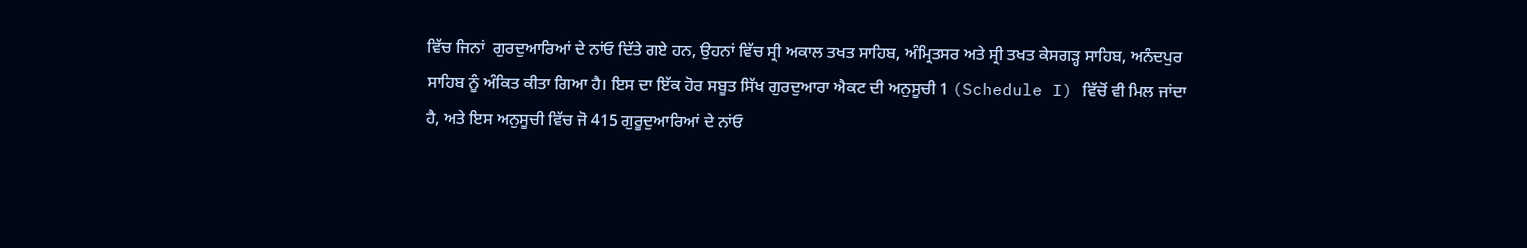ਵਿੱਚ ਜਿਨਾਂ  ਗੁਰਦੁਆਰਿਆਂ ਦੇ ਨਾਂਓ ਦਿੱਤੇ ਗਏ ਹਨ, ਉਹਨਾਂ ਵਿੱਚ ਸ੍ਰੀ ਅਕਾਲ ਤਖਤ ਸਾਹਿਬ, ਅੰਮ੍ਰਿਤਸਰ ਅਤੇ ਸ੍ਰੀ ਤਖਤ ਕੇਸਗੜ੍ਹ ਸਾਹਿਬ, ਅਨੰਦਪੁਰ ਸਾਹਿਬ ਨੂੰ ਅੰਕਿਤ ਕੀਤਾ ਗਿਆ ਹੈ। ਇਸ ਦਾ ਇੱਕ ਹੋਰ ਸਬੂਤ ਸਿੱਖ ਗੁਰਦੁਆਰਾ ਐਕਟ ਦੀ ਅਨੁਸੂਚੀ 1 (Schedule I) ਵਿੱਚੋਂ ਵੀ ਮਿਲ ਜਾਂਦਾ ਹੈ, ਅਤੇ ਇਸ ਅਨੁਸੂਚੀ ਵਿੱਚ ਜੋ 415 ਗੁਰੂਦੁਆਰਿਆਂ ਦੇ ਨਾਂਓ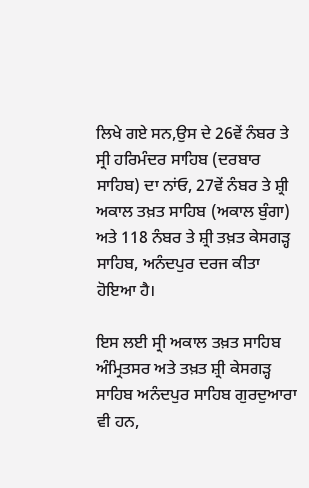ਲਿਖੇ ਗਏ ਸਨ,ਉਸ ਦੇ 26ਵੇਂ ਨੰਬਰ ਤੇ ਸ੍ਰੀ ਹਰਿਮੰਦਰ ਸਾਹਿਬ (ਦਰਬਾਰ ਸਾਹਿਬ) ਦਾ ਨਾਂਓ, 27ਵੇਂ ਨੰਬਰ ਤੇ ਸ਼੍ਰੀ ਅਕਾਲ ਤਖ਼ਤ ਸਾਹਿਬ (ਅਕਾਲ ਬੁੰਗਾ) ਅਤੇ 118 ਨੰਬਰ ਤੇ ਸ਼੍ਰੀ ਤਖ਼ਤ ਕੇਸਗੜ੍ਹ ਸਾਹਿਬ, ਅਨੰਦਪੁਰ ਦਰਜ ਕੀਤਾ ਹੋਇਆ ਹੈ।

ਇਸ ਲਈ ਸ੍ਰੀ ਅਕਾਲ ਤਖ਼ਤ ਸਾਹਿਬ ਅੰਮ੍ਰਿਤਸਰ ਅਤੇ ਤਖ਼ਤ ਸ਼੍ਰੀ ਕੇਸਗੜ੍ਹ ਸਾਹਿਬ ਅਨੰਦਪੁਰ ਸਾਹਿਬ ਗੁਰਦੁਆਰਾ ਵੀ ਹਨ,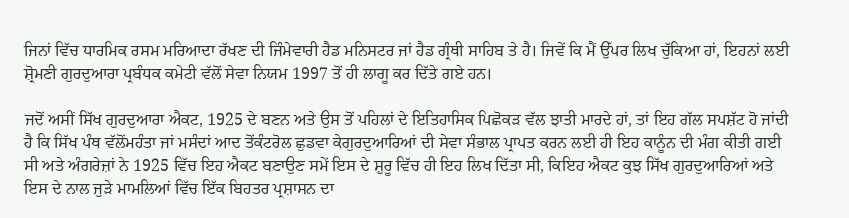ਜਿਨਾਂ ਵਿੱਚ ਧਾਰਮਿਕ ਰਸਮ ਮਰਿਆਦਾ ਰੱਖਣ ਦੀ ਜਿੰਮੇਵਾਰੀ ਹੈਡ ਮਨਿਸਟਰ ਜਾਂ ਹੈਡ ਗ੍ਰੰਥੀ ਸਾਹਿਬ ਤੇ ਹੈ। ਜਿਵੇਂ ਕਿ ਮੈਂ ਉੱਪਰ ਲਿਖ ਚੁੱਕਿਆ ਹਾਂ, ਇਹਨਾਂ ਲਈ ਸ਼੍ਰੋਮਣੀ ਗੁਰਦੁਆਰਾ ਪ੍ਰਬੰਧਕ ਕਮੇਟੀ ਵੱਲੋਂ ਸੇਵਾ ਨਿਯਮ 1997 ਤੋਂ ਹੀ ਲਾਗੂ ਕਰ ਦਿੱਤੇ ਗਏ ਹਨ।

ਜਦੋਂ ਅਸੀਂ ਸਿੱਖ ਗੁਰਦੁਆਰਾ ਐਕਟ, 1925 ਦੇ ਬਣਨ ਅਤੇ ਉਸ ਤੋਂ ਪਹਿਲਾਂ ਦੇ ਇਤਿਹਾਸਿਕ ਪਿਛੋਕੜ ਵੱਲ ਝਾਤੀ ਮਾਰਦੇ ਹਾਂ, ਤਾਂ ਇਹ ਗੱਲ ਸਪਸ਼ੱਟ ਹੋ ਜਾਂਦੀ ਹੈ ਕਿ ਸਿੱਖ ਪੰਥ ਵੱਲੋਂਮਹੰਤਾ ਜਾਂ ਮਸੰਦਾਂ ਆਦ ਤੋਂਕੰਟਰੋਲ ਛੁਡਵਾ ਕੇਗੁਰਦੁਆਰਿਆਂ ਦੀ ਸੇਵਾ ਸੰਭਾਲ ਪ੍ਰਾਪਤ ਕਰਨ ਲਈ ਹੀ ਇਹ ਕਾਨੂੰਨ ਦੀ ਮੰਗ ਕੀਤੀ ਗਈ ਸੀ ਅਤੇ ਅੰਗਰੇਜ਼ਾਂ ਨੇ 1925 ਵਿੱਚ ਇਹ ਐਕਟ ਬਣਾਉਣ ਸਮੇਂ ਇਸ ਦੇ ਸ਼ੁਰੂ ਵਿੱਚ ਹੀ ਇਹ ਲਿਖ ਦਿੱਤਾ ਸੀ, ਕਿਇਹ ਐਕਟ ਕੁਝ ਸਿੱਖ ਗੁਰਦੁਆਰਿਆਂ ਅਤੇ ਇਸ ਦੇ ਨਾਲ ਜੁੜੇ ਮਾਮਲਿਆਂ ਵਿੱਚ ਇੱਕ ਬਿਹਤਰ ਪ੍ਰਸ਼ਾਸਨ ਦਾ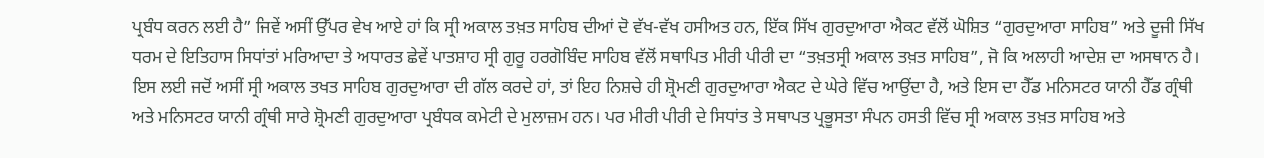ਪ੍ਰਬੰਧ ਕਰਨ ਲਈ ਹੈ” ਜਿਵੇਂ ਅਸੀਂ ਉੱਪਰ ਵੇਖ ਆਏ ਹਾਂ ਕਿ ਸ੍ਰੀ ਅਕਾਲ ਤਖ਼ਤ ਸਾਹਿਬ ਦੀਆਂ ਦੋ ਵੱਖ-ਵੱਖ ਹਸੀਅਤ ਹਨ, ਇੱਕ ਸਿੱਖ ਗੁਰਦੁਆਰਾ ਐਕਟ ਵੱਲੋਂ ਘੋਸ਼ਿਤ “ਗੁਰਦੁਆਰਾ ਸਾਹਿਬ” ਅਤੇ ਦੂਜੀ ਸਿੱਖ ਧਰਮ ਦੇ ਇਤਿਹਾਸ ਸਿਧਾਂਤਾਂ ਮਰਿਆਦਾ ਤੇ ਅਧਾਰਤ ਛੇਵੇਂ ਪਾਤਸ਼ਾਹ ਸ੍ਰੀ ਗੁਰੂ ਹਰਗੋਬਿੰਦ ਸਾਹਿਬ ਵੱਲੋਂ ਸਥਾਪਿਤ ਮੀਰੀ ਪੀਰੀ ਦਾ “ਤਖ਼ਤਸ੍ਰੀ ਅਕਾਲ ਤਖ਼ਤ ਸਾਹਿਬ”, ਜੋ ਕਿ ਅਲਾਹੀ ਆਦੇਸ਼ ਦਾ ਅਸਥਾਨ ਹੈ। ਇਸ ਲਈ ਜਦੋਂ ਅਸੀਂ ਸ੍ਰੀ ਅਕਾਲ ਤਖਤ ਸਾਹਿਬ ਗੁਰਦੁਆਰਾ ਦੀ ਗੱਲ ਕਰਦੇ ਹਾਂ, ਤਾਂ ਇਹ ਨਿਸ਼ਚੇ ਹੀ ਸ਼੍ਰੋਮਣੀ ਗੁਰਦੁਆਰਾ ਐਕਟ ਦੇ ਘੇਰੇ ਵਿੱਚ ਆਉਂਦਾ ਹੈ, ਅਤੇ ਇਸ ਦਾ ਹੈੱਡ ਮਨਿਸਟਰ ਯਾਨੀ ਹੈੱਡ ਗ੍ਰੰਥੀ ਅਤੇ ਮਨਿਸਟਰ ਯਾਨੀ ਗ੍ਰੰਥੀ ਸਾਰੇ ਸ਼੍ਰੋਮਣੀ ਗੁਰਦੁਆਰਾ ਪ੍ਰਬੰਧਕ ਕਮੇਟੀ ਦੇ ਮੁਲਾਜ਼ਮ ਹਨ। ਪਰ ਮੀਰੀ ਪੀਰੀ ਦੇ ਸਿਧਾਂਤ ਤੇ ਸਥਾਪਤ ਪ੍ਰਭੂਸਤਾ ਸੰਪਨ ਹਸਤੀ ਵਿੱਚ ਸ੍ਰੀ ਅਕਾਲ ਤਖ਼ਤ ਸਾਹਿਬ ਅਤੇ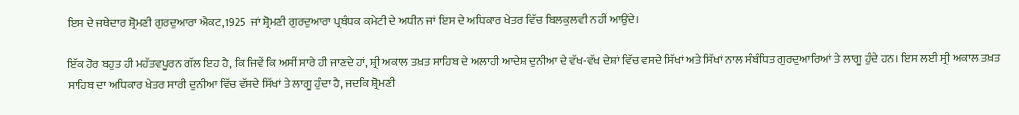ਇਸ ਦੇ ਜਥੇਦਾਰ ਸ਼੍ਰੋਮਣੀ ਗੁਰਦੁਆਰਾ ਐਕਟ,1925  ਜਾਂ ਸ਼੍ਰੋਮਣੀ ਗੁਰਦੁਆਰਾ ਪ੍ਰਬੰਧਕ ਕਮੇਟੀ ਦੇ ਅਧੀਨ ਜਾਂ ਇਸ ਦੇ ਅਧਿਕਾਰ ਖੇਤਰ ਵਿੱਚ ਬਿਲਕੁਲਵੀ ਨਹੀਂ ਆਉਂਦੇ।

ਇੱਕ ਹੋਰ ਬਹੁਤ ਹੀ ਮਹੱਤਵਪੂਰਨ ਗੱਲ ਇਹ ਹੈ, ਕਿ ਜਿਵੇਂ ਕਿ ਅਸੀਂ ਸਾਰੇ ਹੀ ਜਾਣਦੇ ਹਾਂ, ਸ਼੍ਰੀ ਅਕਾਲ ਤਖ਼ਤ ਸਾਹਿਬ ਦੇ ਅਲਾਹੀ ਆਦੇਸ਼ ਦੁਨੀਆ ਦੇ ਵੱਖ-ਵੱਖ ਦੇਸ਼ਾਂ ਵਿੱਚ ਵਸਦੇ ਸਿੱਖਾਂ ਅਤੇ ਸਿੱਖਾਂ ਨਾਲ ਸੰਬੰਧਿਤ ਗੁਰਦੁਆਰਿਆਂ ਤੇ ਲਾਗੂ ਹੁੰਦੇ ਹਨ। ਇਸ ਲਈ ਸ੍ਰੀ ਅਕਾਲ ਤਖ਼ਤ ਸਾਹਿਬ ਦਾ ਅਧਿਕਾਰ ਖੇਤਰ ਸਾਰੀ ਦੁਨੀਆ ਵਿੱਚ ਵੱਸਦੇ ਸਿੱਖਾਂ ਤੇ ਲਾਗੂ ਹੁੰਦਾ ਹੈ, ਜਦਕਿ ਸ਼੍ਰੋਮਣੀ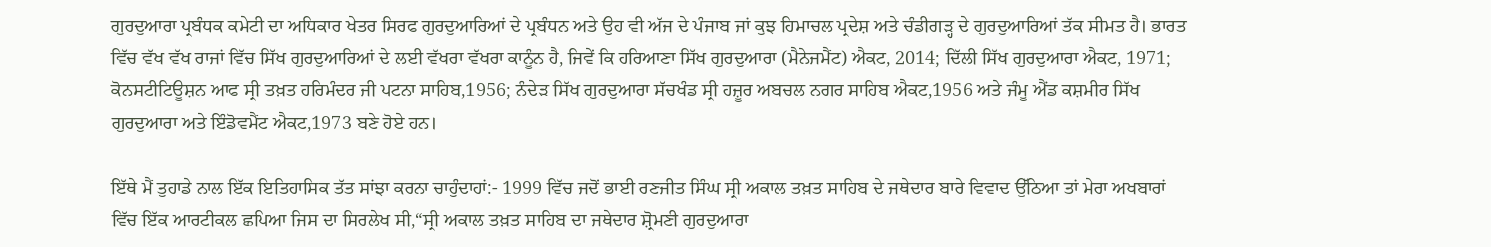ਗੁਰਦੁਆਰਾ ਪ੍ਰਬੰਧਕ ਕਮੇਟੀ ਦਾ ਅਧਿਕਾਰ ਖੇਤਰ ਸਿਰਫ ਗੁਰਦੁਆਰਿਆਂ ਦੇ ਪ੍ਰਬੰਧਨ ਅਤੇ ਉਹ ਵੀ ਅੱਜ ਦੇ ਪੰਜਾਬ ਜਾਂ ਕੁਝ ਹਿਮਾਚਲ ਪ੍ਰਦੇਸ਼ ਅਤੇ ਚੰਡੀਗੜ੍ਹ ਦੇ ਗੁਰਦੁਆਰਿਆਂ ਤੱਕ ਸੀਮਤ ਹੈ। ਭਾਰਤ ਵਿੱਚ ਵੱਖ ਵੱਖ ਰਾਜਾਂ ਵਿੱਚ ਸਿੱਖ ਗੁਰਦੁਆਰਿਆਂ ਦੇ ਲਈ ਵੱਖਰਾ ਵੱਖਰਾ ਕਾਨੂੰਨ ਹੈ, ਜਿਵੇਂ ਕਿ ਹਰਿਆਣਾ ਸਿੱਖ ਗੁਰਦੁਆਰਾ (ਮੈਨੇਜਮੈਂਟ) ਐਕਟ, 2014; ਦਿੱਲੀ ਸਿੱਖ ਗੁਰਦੁਆਰਾ ਐਕਟ, 1971; ਕੋਨਸਟੀਟਿਊਸ਼ਨ ਆਫ ਸ੍ਰੀ ਤਖ਼ਤ ਹਰਿਮੰਦਰ ਜੀ ਪਟਨਾ ਸਾਹਿਬ,1956; ਨੰਦੇੜ ਸਿੱਖ ਗੁਰਦੁਆਰਾ ਸੱਚਖੰਡ ਸ੍ਰੀ ਹਜ਼ੂਰ ਅਬਚਲ ਨਗਰ ਸਾਹਿਬ ਐਕਟ,1956 ਅਤੇ ਜੰਮੂ ਐਂਡ ਕਸ਼ਮੀਰ ਸਿੱਖ ਗੁਰਦੁਆਰਾ ਅਤੇ ਇੰਡੋਵਮੈਂਟ ਐਕਟ,1973 ਬਣੇ ਹੋਏ ਹਨ।

ਇੱਥੇ ਮੈਂ ਤੁਹਾਡੇ ਨਾਲ ਇੱਕ ਇਤਿਹਾਸਿਕ ਤੱਤ ਸਾਂਝਾ ਕਰਨਾ ਚਾਹੁੰਦਾਹਾਂ:- 1999 ਵਿੱਚ ਜਦੋਂ ਭਾਈ ਰਣਜੀਤ ਸਿੰਘ ਸ੍ਰੀ ਅਕਾਲ ਤਖ਼ਤ ਸਾਹਿਬ ਦੇ ਜਥੇਦਾਰ ਬਾਰੇ ਵਿਵਾਦ ਉੱਠਿਆ ਤਾਂ ਮੇਰਾ ਅਖਬਾਰਾਂ ਵਿੱਚ ਇੱਕ ਆਰਟੀਕਲ ਛਪਿਆ ਜਿਸ ਦਾ ਸਿਰਲੇਖ ਸੀ,“ਸ੍ਰੀ ਅਕਾਲ ਤਖ਼ਤ ਸਾਹਿਬ ਦਾ ਜਥੇਦਾਰ ਸ਼੍ਰੋਮਣੀ ਗੁਰਦੁਆਰਾ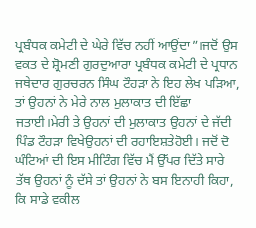ਪ੍ਰਬੰਧਕ ਕਮੇਟੀ ਦੇ ਘੇਰੇ ਵਿੱਚ ਨਹੀਂ ਆਉਂਦਾ”।ਜਦੋਂ ਉਸ ਵਕਤ ਦੇ ਸ਼੍ਰੋਮਣੀ ਗੁਰਦੁਆਰਾ ਪ੍ਰਬੰਧਕ ਕਮੇਟੀ ਦੇ ਪ੍ਰਧਾਨ ਜਥੇਦਾਰ ਗੁਰਚਰਨ ਸਿੰਘ ਟੌਹੜਾ ਨੇ ਇਹ ਲੇਖ ਪੜਿਆ, ਤਾਂ ਉਹਨਾਂ ਨੇ ਮੇਰੇ ਨਾਲ ਮੁਲਾਕਾਤ ਦੀ ਇੱਛਾ ਜਤਾਈ।ਮੇਰੀ ਤੇ ਉਹਨਾਂ ਦੀ ਮੁਲਾਕਾਤ ਉਹਨਾਂ ਦੇ ਜੱਦੀ ਪਿੰਡ ਟੌਹੜਾ ਵਿਖੇਉਹਨਾਂ ਦੀ ਰਹਾਇਸ਼ਤੇਹੋਈ। ਜਦੋਂ ਦੋ ਘੰਟਿਆਂ ਦੀ ਇਸ ਮੀਟਿੰਗ ਵਿੱਚ ਮੈਂ ਉੱਪਰ ਦਿੱਤੇ ਸਾਰੇ ਤੱਥ ਉਹਨਾਂ ਨੂੰ ਦੱਸੇ ਤਾਂ ਉਹਨਾਂ ਨੇ ਬਸ ਇਨਾਹੀ ਕਿਹਾ, ਕਿ ਸਾਡੇ ਵਕੀਲ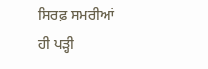ਸਿਰਫ਼ ਸਮਰੀਆਂ ਹੀ ਪੜ੍ਹੀ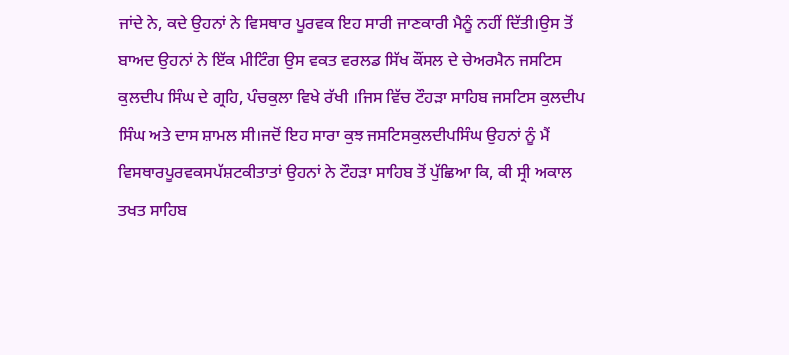ਜਾਂਦੇ ਨੇ, ਕਦੇ ਉਹਨਾਂ ਨੇ ਵਿਸਥਾਰ ਪੂਰਵਕ ਇਹ ਸਾਰੀ ਜਾਣਕਾਰੀ ਮੈਨੂੰ ਨਹੀਂ ਦਿੱਤੀ।ਉਸ ਤੋਂ ਬਾਅਦ ਉਹਨਾਂ ਨੇ ਇੱਕ ਮੀਟਿੰਗ ਉਸ ਵਕਤ ਵਰਲਡ ਸਿੱਖ ਕੌਂਸਲ ਦੇ ਚੇਅਰਮੈਨ ਜਸਟਿਸ ਕੁਲਦੀਪ ਸਿੰਘ ਦੇ ਗ੍ਰਹਿ, ਪੰਚਕੁਲਾ ਵਿਖੇ ਰੱਖੀ ।ਜਿਸ ਵਿੱਚ ਟੌਹੜਾ ਸਾਹਿਬ ਜਸਟਿਸ ਕੁਲਦੀਪ ਸਿੰਘ ਅਤੇ ਦਾਸ ਸ਼ਾਮਲ ਸੀ।ਜਦੋਂ ਇਹ ਸਾਰਾ ਕੁਝ ਜਸਟਿਸਕੁਲਦੀਪਸਿੰਘ ਉਹਨਾਂ ਨੂੰ ਮੈਂ ਵਿਸਥਾਰਪੂਰਵਕਸਪੱਸ਼ਟਕੀਤਾਤਾਂ ਉਹਨਾਂ ਨੇ ਟੌਹੜਾ ਸਾਹਿਬ ਤੋਂ ਪੁੱਛਿਆ ਕਿ, ਕੀ ਸ੍ਰੀ ਅਕਾਲ ਤਖਤ ਸਾਹਿਬ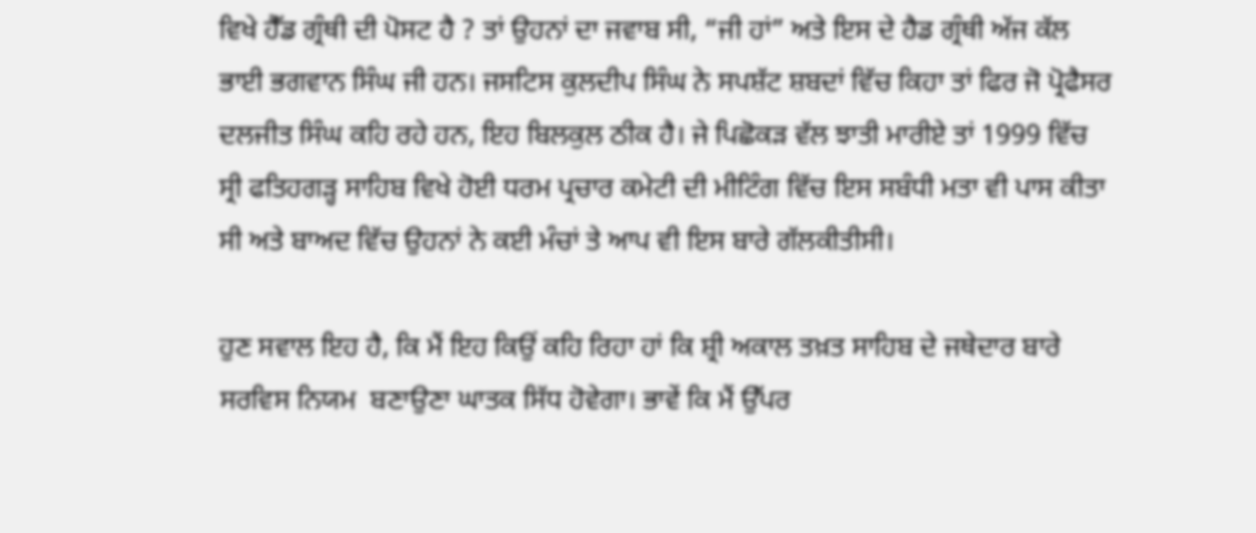ਵਿਖੇ ਹੈੱਡ ਗ੍ਰੰਥੀ ਦੀ ਪੋਸਟ ਹੈ ? ਤਾਂ ਉਹਨਾਂ ਦਾ ਜਵਾਬ ਸੀ, “ਜੀ ਹਾਂ” ਅਤੇ ਇਸ ਦੇ ਹੈਡ ਗ੍ਰੰਥੀ ਅੱਜ ਕੱਲ ਭਾਈ ਭਗਵਾਨ ਸਿੰਘ ਜੀ ਹਨ। ਜਸਟਿਸ ਕੁਲਦੀਪ ਸਿੰਘ ਨੇ ਸਪਸ਼ੱਟ ਸ਼ਬਦਾਂ ਵਿੱਚ ਕਿਹਾ ਤਾਂ ਫਿਰ ਜੋ ਪ੍ਰੋਫੈਸਰ ਦਲਜੀਤ ਸਿੰਘ ਕਹਿ ਰਹੇ ਹਨ, ਇਹ ਬਿਲਕੁਲ ਠੀਕ ਹੈ। ਜੇ ਪਿਛੋਕੜ ਵੱਲ ਝਾਤੀ ਮਾਰੀਏ ਤਾਂ 1999 ਵਿੱਚ ਸ੍ਰੀ ਫਤਿਹਗੜ੍ਹ ਸਾਹਿਬ ਵਿਖੇ ਹੋਈ ਧਰਮ ਪ੍ਰਚਾਰ ਕਮੇਟੀ ਦੀ ਮੀਟਿੰਗ ਵਿੱਚ ਇਸ ਸਬੰਧੀ ਮਤਾ ਵੀ ਪਾਸ ਕੀਤਾ ਸੀ ਅਤੇ ਬਾਅਦ ਵਿੱਚ ਉਹਨਾਂ ਨੇ ਕਈ ਮੰਚਾਂ ਤੇ ਆਪ ਵੀ ਇਸ ਬਾਰੇ ਗੱਲਕੀਤੀਸੀ।

ਹੁਣ ਸਵਾਲ ਇਹ ਹੈ, ਕਿ ਮੈਂ ਇਹ ਕਿਉਂ ਕਹਿ ਰਿਹਾ ਹਾਂ ਕਿ ਸ਼੍ਰੀ ਅਕਾਲ ਤਖ਼ਤ ਸਾਹਿਬ ਦੇ ਜਥੇਦਾਰ ਬਾਰੇ ਸਰਵਿਸ ਨਿਯਮ  ਬਣਾਉਣਾ ਘਾਤਕ ਸਿੱਧ ਹੋਵੇਗਾ। ਭਾਵੇਂ ਕਿ ਮੈਂ ਉੱਪਰ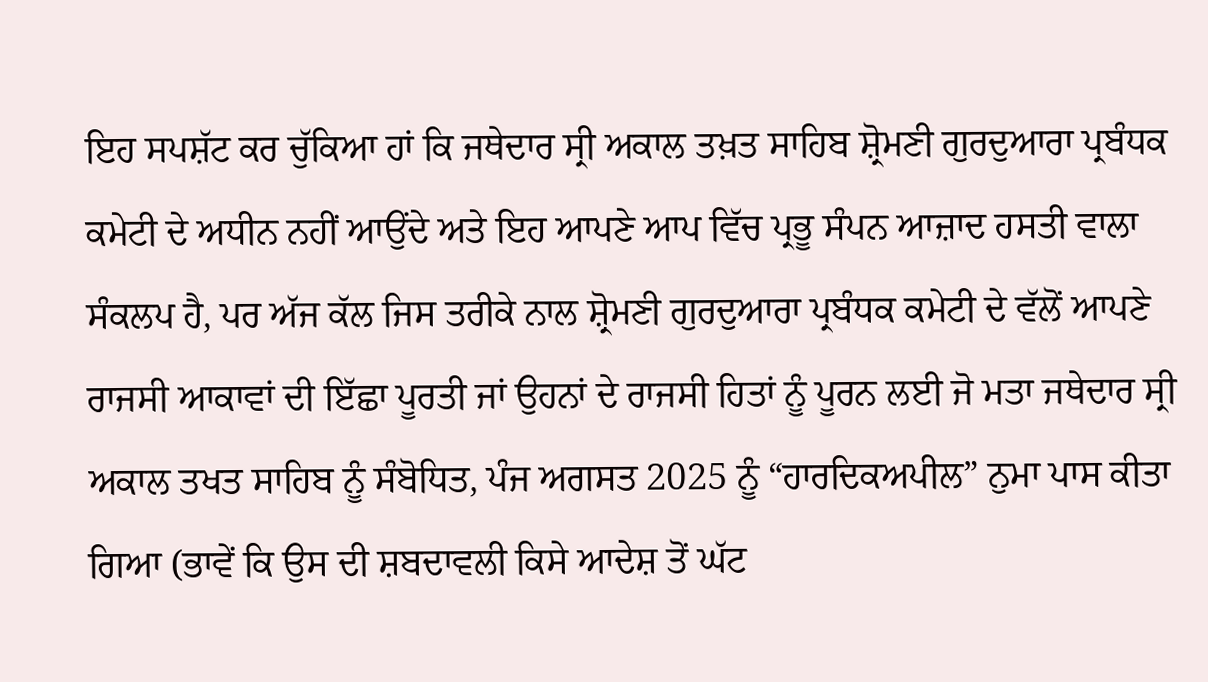ਇਹ ਸਪਸ਼ੱਟ ਕਰ ਚੁੱਕਿਆ ਹਾਂ ਕਿ ਜਥੇਦਾਰ ਸ੍ਰੀ ਅਕਾਲ ਤਖ਼ਤ ਸਾਹਿਬ ਸ਼੍ਰੋਮਣੀ ਗੁਰਦੁਆਰਾ ਪ੍ਰਬੰਧਕ ਕਮੇਟੀ ਦੇ ਅਧੀਨ ਨਹੀਂ ਆਉਂਦੇ ਅਤੇ ਇਹ ਆਪਣੇ ਆਪ ਵਿੱਚ ਪ੍ਰਭੂ ਸੰਪਨ ਆਜ਼ਾਦ ਹਸਤੀ ਵਾਲਾ ਸੰਕਲਪ ਹੈ, ਪਰ ਅੱਜ ਕੱਲ ਜਿਸ ਤਰੀਕੇ ਨਾਲ ਸ਼੍ਰੋਮਣੀ ਗੁਰਦੁਆਰਾ ਪ੍ਰਬੰਧਕ ਕਮੇਟੀ ਦੇ ਵੱਲੋਂ ਆਪਣੇ ਰਾਜਸੀ ਆਕਾਵਾਂ ਦੀ ਇੱਛਾ ਪੂਰਤੀ ਜਾਂ ਉਹਨਾਂ ਦੇ ਰਾਜਸੀ ਹਿਤਾਂ ਨੂੰ ਪੂਰਨ ਲਈ ਜੋ ਮਤਾ ਜਥੇਦਾਰ ਸ੍ਰੀ ਅਕਾਲ ਤਖਤ ਸਾਹਿਬ ਨੂੰ ਸੰਬੋਧਿਤ, ਪੰਜ ਅਗਸਤ 2025 ਨੂੰ “ਹਾਰਦਿਕਅਪੀਲ” ਨੁਮਾ ਪਾਸ ਕੀਤਾ ਗਿਆ (ਭਾਵੇਂ ਕਿ ਉਸ ਦੀ ਸ਼ਬਦਾਵਲੀ ਕਿਸੇ ਆਦੇਸ਼ ਤੋਂ ਘੱਟ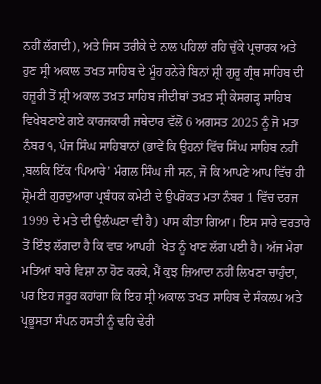ਨਹੀਂ ਲੱਗਦੀ), ਅਤੇ ਜਿਸ ਤਰੀਕੇ ਦੇ ਨਾਲ ਪਹਿਲਾਂ ਰਹਿ ਚੁੱਕੇ ਪ੍ਰਚਾਰਕ ਅਤੇ ਹੁਣ ਸ੍ਰੀ ਅਕਾਲ ਤਖਤ ਸਾਹਿਬ ਦੇ ਮੂੰਹ ਹਨੇਰੇ ਬਿਨਾਂ ਸ਼੍ਰੀ ਗੁਰੂ ਗ੍ਰੰਥ ਸਾਹਿਬ ਦੀ ਹਜ਼ੂਰੀ ਤੋਂ ਸ਼੍ਰੀ ਅਕਾਲ ਤਖ਼ਤ ਸਾਹਿਬ ਜੀਦੀਥਾਂ ਤਖ਼ਤ ਸ੍ਰੀ ਕੇਸਗੜ੍ਹ ਸਾਹਿਬ ਵਿਖੇਬਣਾਏ ਗਏ ਕਾਰਜਕਾਰੀ ਜਥੇਦਾਰ ਵੱਲੋਂ 6 ਅਗਸਤ 2025 ਨੂੰ ਜੋ ਮਤਾ ਨੰਬਰ ੧, ਪੰਜ ਸਿੰਘ ਸਾਹਿਬਾਨਾਂ (ਭਾਵੇਂ ਕਿ ਉਹਨਾਂ ਵਿੱਚ ਸਿੰਘ ਸਾਹਿਬ ਨਹੀਂ ,ਬਲਕਿ ਇੱਕ ‘ਪਿਆਰੇ’ ਮੰਗਲ ਸਿੰਘ ਜੀ ਸਨ, ਜੋ ਕਿ ਆਪਣੇ ਆਪ ਵਿੱਚ ਹੀ ਸ਼੍ਰੋਮਣੀ ਗੁਰਦੁਆਰਾ ਪ੍ਰਬੰਧਕ ਕਮੇਟੀ ਦੇ ਉਪਰੋਕਤ ਮਤਾ ਨੰਬਰ 1 ਵਿੱਚ ਦਰਜ 1999 ਦੇ ਮਤੇ ਦੀ ਉਲੰਘਣਾ ਵੀ ਹੈ) ਪਾਸ ਕੀਤਾ ਗਿਆ। ਇਸ ਸਾਰੇ ਵਰਤਾਰੇ ਤੋਂ ਇੰਝ ਲੱਗਦਾ ਹੈ ਕਿ ਵਾੜ ਆਪਹੀ  ਖੇਤ ਨੂੰ ਖਾਣ ਲੱਗ ਪਈ ਹੈ। ਅੱਜ ਮੇਰਾ ਮਤਿਆਂ ਬਾਰੇ ਵਿਸ਼ਾ ਨਾ ਹੋਣ ਕਰਕੇ, ਮੈਂ ਕੁਝ ਜ਼ਿਆਦਾ ਨਹੀਂ ਲਿਖਣਾ ਚਾਹੁੰਦਾ, ਪਰ ਇਹ ਜਰੂਰ ਕਹਾਂਗਾ ਕਿ ਇਹ ਸ੍ਰੀ ਅਕਾਲ ਤਖਤ ਸਾਹਿਬ ਦੇ ਸੰਕਲਪ ਅਤੇ ਪ੍ਰਭੂਸਤਾ ਸੰਪਨ ਹਸਤੀ ਨੂੰ ਢਹਿ ਢੇਰੀ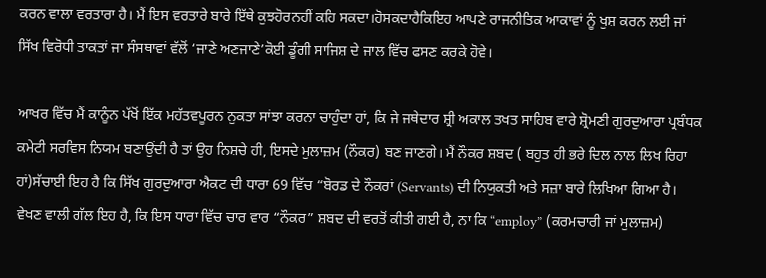ਕਰਨ ਵਾਲਾ ਵਰਤਾਰਾ ਹੈ। ਮੈਂ ਇਸ ਵਰਤਾਰੇ ਬਾਰੇ ਇੱਥੇ ਕੁਝਹੋਰਨਹੀਂ ਕਹਿ ਸਕਦਾ।ਹੋਸਕਦਾਹੈਕਿਇਹ ਆਪਣੇ ਰਾਜਨੀਤਿਕ ਆਕਾਵਾਂ ਨੂੰ ਖੁਸ਼ ਕਰਨ ਲਈ ਜਾਂ ਸਿੱਖ ਵਿਰੋਧੀ ਤਾਕਤਾਂ ਜਾ ਸੰਸਥਾਵਾਂ ਵੱਲੋਂ ‘ਜਾਣੇ ਅਣਜਾਣੇ’ਕੋਈ ਡੂੰਗੀ ਸਾਜਿਸ਼ ਦੇ ਜਾਲ ਵਿੱਚ ਫਸਣ ਕਰਕੇ ਹੋਵੇ।

ਆਖਰ ਵਿੱਚ ਮੈਂ ਕਾਨੂੰਨ ਪੱਖੋਂ ਇੱਕ ਮਹੱਤਵਪੂਰਨ ਨੁਕਤਾ ਸਾਂਝਾ ਕਰਨਾ ਚਾਹੁੰਦਾ ਹਾਂ, ਕਿ ਜੇ ਜਥੇਦਾਰ ਸ਼੍ਰੀ ਅਕਾਲ ਤਖਤ ਸਾਹਿਬ ਵਾਰੇ ਸ਼੍ਰੋਮਣੀ ਗੁਰਦੁਆਰਾ ਪ੍ਰਬੰਧਕ ਕਮੇਟੀ ਸਰਵਿਸ ਨਿਯਮ ਬਣਾਉਂਦੀ ਹੈ ਤਾਂ ਉਹ ਨਿਸ਼ਚੇ ਹੀ, ਇਸਦੇ ਮੁਲਾਜ਼ਮ (ਨੌਕਰ) ਬਣ ਜਾਣਗੇ। ਮੈਂ ਨੌਕਰ ਸ਼ਬਦ ( ਬਹੁਤ ਹੀ ਭਰੇ ਦਿਲ ਨਾਲ ਲਿਖ ਰਿਹਾ ਹਾਂ)ਸੱਚਾਈ ਇਹ ਹੈ ਕਿ ਸਿੱਖ ਗੁਰਦੁਆਰਾ ਐਕਟ ਦੀ ਧਾਰਾ 69 ਵਿੱਚ “ਬੋਰਡ ਦੇ ਨੌਕਰਾਂ (Servants) ਦੀ ਨਿਯੁਕਤੀ ਅਤੇ ਸਜ਼ਾ ਬਾਰੇ ਲਿਖਿਆ ਗਿਆ ਹੈ। ਵੇਖਣ ਵਾਲੀ ਗੱਲ ਇਹ ਹੈ, ਕਿ ਇਸ ਧਾਰਾ ਵਿੱਚ ਚਾਰ ਵਾਰ “ਨੌਕਰ” ਸ਼ਬਦ ਦੀ ਵਰਤੋਂ ਕੀਤੀ ਗਈ ਹੈ, ਨਾ ਕਿ “employ” (ਕਰਮਚਾਰੀ ਜਾਂ ਮੁਲਾਜ਼ਮ)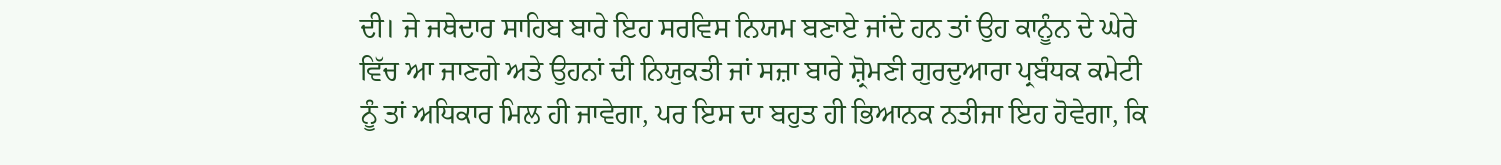ਦੀ। ਜੇ ਜਥੇਦਾਰ ਸਾਹਿਬ ਬਾਰੇ ਇਹ ਸਰਵਿਸ ਨਿਯਮ ਬਣਾਏ ਜਾਂਦੇ ਹਨ ਤਾਂ ਉਹ ਕਾਨੂੰਨ ਦੇ ਘੇਰੇ ਵਿੱਚ ਆ ਜਾਣਗੇ ਅਤੇ ਉਹਨਾਂ ਦੀ ਨਿਯੁਕਤੀ ਜਾਂ ਸਜ਼ਾ ਬਾਰੇ ਸ਼੍ਰੋਮਣੀ ਗੁਰਦੁਆਰਾ ਪ੍ਰਬੰਧਕ ਕਮੇਟੀ ਨੂੰ ਤਾਂ ਅਧਿਕਾਰ ਮਿਲ ਹੀ ਜਾਵੇਗਾ, ਪਰ ਇਸ ਦਾ ਬਹੁਤ ਹੀ ਭਿਆਨਕ ਨਤੀਜਾ ਇਹ ਹੋਵੇਗਾ, ਕਿ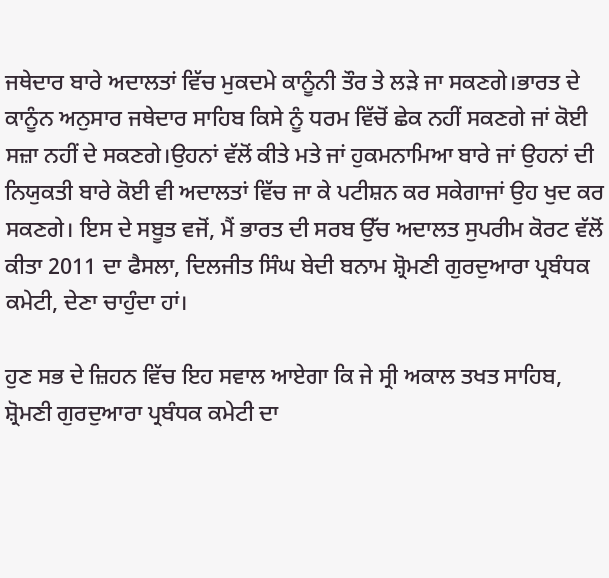ਜਥੇਦਾਰ ਬਾਰੇ ਅਦਾਲਤਾਂ ਵਿੱਚ ਮੁਕਦਮੇ ਕਾਨੂੰਨੀ ਤੌਰ ਤੇ ਲੜੇ ਜਾ ਸਕਣਗੇ।ਭਾਰਤ ਦੇ ਕਾਨੂੰਨ ਅਨੁਸਾਰ ਜਥੇਦਾਰ ਸਾਹਿਬ ਕਿਸੇ ਨੂੰ ਧਰਮ ਵਿੱਚੋਂ ਛੇਕ ਨਹੀਂ ਸਕਣਗੇ ਜਾਂ ਕੋਈ ਸਜ਼ਾ ਨਹੀਂ ਦੇ ਸਕਣਗੇ।ਉਹਨਾਂ ਵੱਲੋਂ ਕੀਤੇ ਮਤੇ ਜਾਂ ਹੁਕਮਨਾਮਿਆ ਬਾਰੇ ਜਾਂ ਉਹਨਾਂ ਦੀ ਨਿਯੁਕਤੀ ਬਾਰੇ ਕੋਈ ਵੀ ਅਦਾਲਤਾਂ ਵਿੱਚ ਜਾ ਕੇ ਪਟੀਸ਼ਨ ਕਰ ਸਕੇਗਾਜਾਂ ਉਹ ਖੁਦ ਕਰ ਸਕਣਗੇ। ਇਸ ਦੇ ਸਬੂਤ ਵਜੋਂ, ਮੈਂ ਭਾਰਤ ਦੀ ਸਰਬ ਉੱਚ ਅਦਾਲਤ ਸੁਪਰੀਮ ਕੋਰਟ ਵੱਲੋਂ ਕੀਤਾ 2011 ਦਾ ਫੈਸਲਾ, ਦਿਲਜੀਤ ਸਿੰਘ ਬੇਦੀ ਬਨਾਮ ਸ਼੍ਰੋਮਣੀ ਗੁਰਦੁਆਰਾ ਪ੍ਰਬੰਧਕ ਕਮੇਟੀ, ਦੇਣਾ ਚਾਹੁੰਦਾ ਹਾਂ।

ਹੁਣ ਸਭ ਦੇ ਜ਼ਿਹਨ ਵਿੱਚ ਇਹ ਸਵਾਲ ਆਏਗਾ ਕਿ ਜੇ ਸ੍ਰੀ ਅਕਾਲ ਤਖਤ ਸਾਹਿਬ, ਸ਼੍ਰੋਮਣੀ ਗੁਰਦੁਆਰਾ ਪ੍ਰਬੰਧਕ ਕਮੇਟੀ ਦਾ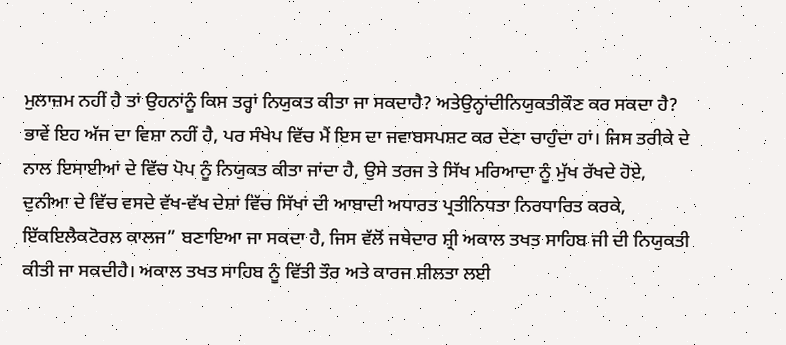ਮੁਲਾਜ਼ਮ ਨਹੀਂ ਹੈ ਤਾਂ ਉਹਨਾਂਨੂੰ ਕਿਸ ਤਰ੍ਹਾਂ ਨਿਯੁਕਤ ਕੀਤਾ ਜਾ ਸਕਦਾਹੈ? ਅਤੇਉਨ੍ਹਾਂਦੀਨਿਯੁਕਤੀਕੌਣ ਕਰ ਸਕਦਾ ਹੈ? ਭਾਵੇਂ ਇਹ ਅੱਜ ਦਾ ਵਿਸ਼ਾ ਨਹੀਂ ਹੈ, ਪਰ ਸੰਖੇਪ ਵਿੱਚ ਮੈਂ ਇਸ ਦਾ ਜਵਾਬਸਪਸ਼ਟ ਕਰ ਦੇਣਾ ਚਾਹੁੰਦਾ ਹਾਂ। ਜਿਸ ਤਰੀਕੇ ਦੇ ਨਾਲ ਇਸਾਈਆਂ ਦੇ ਵਿੱਚ ਪੋਪ ਨੂੰ ਨਿਯੁਕਤ ਕੀਤਾ ਜਾਂਦਾ ਹੈ, ਉਸੇ ਤਰਜ ਤੇ ਸਿੱਖ ਮਰਿਆਦਾ ਨੂੰ ਮੁੱਖ ਰੱਖਦੇ ਹੋਏ, ਦੁਨੀਆ ਦੇ ਵਿੱਚ ਵਸਦੇ ਵੱਖ-ਵੱਖ ਦੇਸ਼ਾਂ ਵਿੱਚ ਸਿੱਖਾਂ ਦੀ ਆਬਾਦੀ ਅਧਾਰਤ ਪ੍ਰਤੀਨਿਧਤਾ ਨਿਰਧਾਰਿਤ ਕਰਕੇ, ਇੱਕਇਲੈਕਟੋਰਲ ਕਾਲਜ” ਬਣਾਇਆ ਜਾ ਸਕਦਾ ਹੈ, ਜਿਸ ਵੱਲੋਂ ਜਥੇਦਾਰ ਸ਼੍ਰੀ ਅਕਾਲ ਤਖਤ ਸਾਹਿਬ ਜੀ ਦੀ ਨਿਯੁਕਤੀ ਕੀਤੀ ਜਾ ਸਕਦੀਹੈ। ਅਕਾਲ ਤਖਤ ਸਾਹਿਬ ਨੂੰ ਵਿੱਤੀ ਤੌਰ ਅਤੇ ਕਾਰਜ ਸ਼ੀਲਤਾ ਲਈ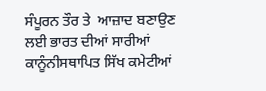ਸੰਪੂਰਨ ਤੌਰ ਤੇ  ਆਜ਼ਾਦ ਬਣਾਉਣ ਲਈ ਭਾਰਤ ਦੀਆਂ ਸਾਰੀਆਂ ਕਾਨੂੰਨੀਸਥਾਪਿਤ ਸਿੱਖ ਕਮੇਟੀਆਂ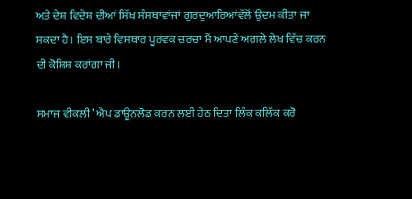ਅਤੇ ਦੇਸ਼ ਵਿਦੇਸ਼ ਦੀਆਂ ਸਿੱਖ ਸੰਸਥਾਵਾਂਜਾਂ ਗੁਰਦੁਆਰਿਆਂਵੱਲੋਂ ਉਦਮ ਕੀਤਾ ਜਾ ਸਕਦਾ ਹੈ। ਇਸ ਬਾਰੇ ਵਿਸਥਾਰ ਪੂਰਵਕ ਚਰਚਾ ਮੈਂ ਆਪਣੇ ਅਗਲੇ ਲੇਖ ਵਿੱਚ ਕਰਨ ਦੀ ਕੋਸ਼ਿਸ਼ ਕਰਾਂਗਾ ਜੀ।

ਸਮਾਜ ਵੀਕਲੀ’ ਐਪ ਡਾਊਨਲੋਡ ਕਰਨ ਲਈ ਹੇਠ ਦਿਤਾ ਲਿੰਕ ਕਲਿੱਕ ਕਰੋ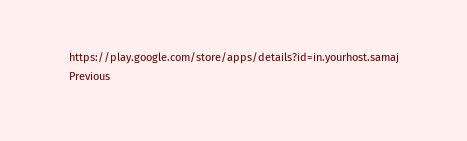https://play.google.com/store/apps/details?id=in.yourhost.samaj
Previous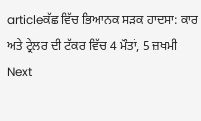articleਕੱਛ ਵਿੱਚ ਭਿਆਨਕ ਸੜਕ ਹਾਦਸਾ: ਕਾਰ ਅਤੇ ਟ੍ਰੇਲਰ ਦੀ ਟੱਕਰ ਵਿੱਚ 4 ਮੌਤਾਂ, 5 ਜ਼ਖਮੀ
Next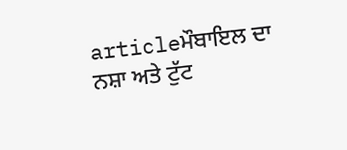articleਮੌਬਾਇਲ ਦਾ ਨਸ਼ਾ ਅਤੇ ਟੁੱਟ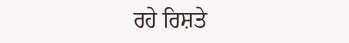ਰਹੇ ਰਿਸ਼ਤੇ